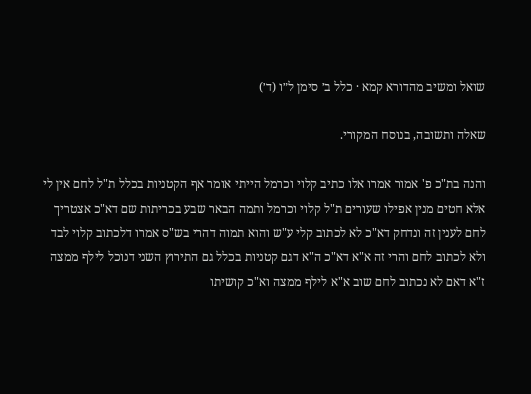שואל ומשיב מהדורא קמא · כלל ב׳ סימן ל״ו (ד׳)

שאלה ותשובה, בנוסח המקורי.

והנה בת"כ פ' אמור אמרו אלו כתיב קלוי וכרמל הייתי אומר אף הקטניות בכלל ת"ל לחם אין לי אלא חטים מנין אפילו שעורים ת"ל קלוי וכרמל ותמה הבאר שבע בכריתות שם דא"כ אצטריך לחם לענין זה ונדחק דא"כ לא לכתוב קלי ע"ש והוא תמוה דהרי בש"ס אמרו דלכתוב קלוי לבד ולא לכתוב לחם והרי זה א"א דא"כ ה"א דגם קטניות בכלל גם התירוץ השני דנוכל לילף ממצה ז"א דאם לא נכתוב לחם שוב א"א לילף ממצה וא"כ קושיתו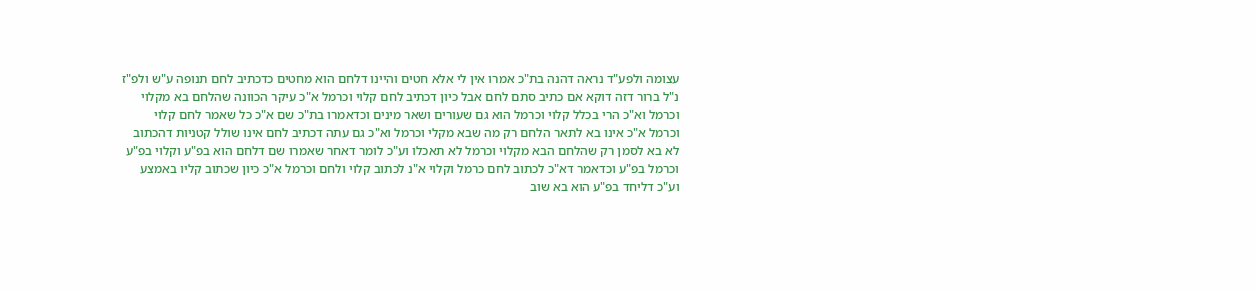עצומה ולפע"ד נראה דהנה בת"כ אמרו אין לי אלא חטים והיינו דלחם הוא מחטים כדכתיב לחם תנופה ע"ש ולפ"ז נ"ל ברור דזה דוקא אם כתיב סתם לחם אבל כיון דכתיב לחם קלוי וכרמל א"כ עיקר הכוונה שהלחם בא מקלוי וכרמל וא"כ הרי בכלל קלוי וכרמל הוא גם שעורים ושאר מינים וכדאמרו בת"כ שם א"כ כל שאמר לחם קלוי וכרמל א"כ אינו בא לתאר הלחם רק מה שבא מקלי וכרמל וא"כ גם עתה דכתיב לחם אינו שולל קטניות דהכתוב לא בא לסמן רק שהלחם הבא מקלוי וכרמל לא תאכלו וע"כ לומר דאחר שאמרו שם דלחם הוא בפ"ע וקלוי בפ"ע וכרמל בפ"ע וכדאמר דא"כ לכתוב לחם כרמל וקלוי א"נ לכתוב קלוי ולחם וכרמל א"כ כיון שכתוב קליו באמצע וע"כ דליחד בפ"ע הוא בא שוב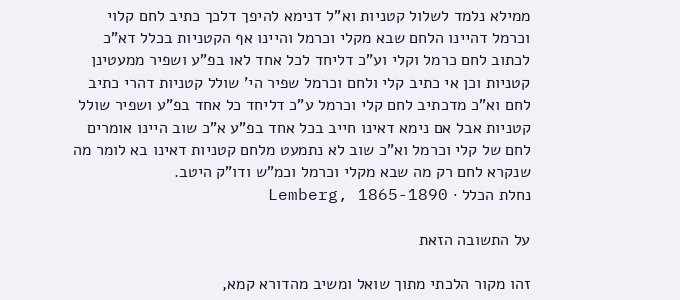ממילא נלמד לשלול קטניות וא"ל דנימא להיפך דלכך כתיב לחם קלוי וכרמל דהיינו הלחם שבא מקלי וכרמל והיינו אף הקטניות בכלל דא"כ לכתוב לחם כרמל וקלי וע"כ דליחד לכל אחד לאו בפ"ע ושפיר ממעטינן קטניות וכן אי כתיב קלי ולחם וכרמל שפיר הי' שולל קטניות דהרי כתיב לחם וא"כ מדכתיב לחם קלי וכרמל ע"כ דליחד כל אחד בפ"ע ושפיר שולל קטניות אבל אם נימא דאינו חייב בכל אחד בפ"ע א"כ שוב היינו אומרים לחם של קלי וכרמל וא"כ שוב לא נתמעט מלחם קטניות דאינו בא לומר מה שנקרא לחם רק מה שבא מקלי וכרמל וכמ"ש ודו"ק היטב.
נחלת הכלל · Lemberg, 1865-1890

על התשובה הזאת

זהו מקור הלכתי מתוך שואל ומשיב מהדורא קמא,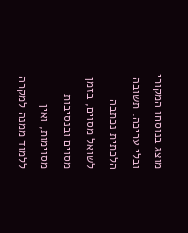מוצג בנוסחו המקורי ובלי עריכה. תשובה הלכתית נכתבה לשואל מסוים, בזמן מסוים ובנסיבות מסוימות, ואין ללמוד ממנה למקרה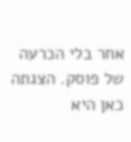אחר בלי הכרעה של פוסק. הצגתה כאן היא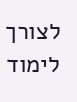לצורך לימוד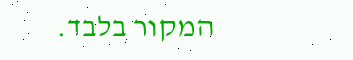המקור בלבד.